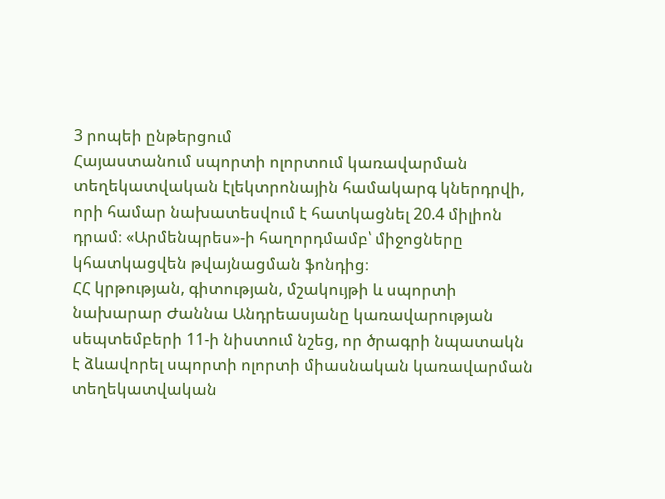3 րոպեի ընթերցում
Հայաստանում սպորտի ոլորտում կառավարման տեղեկատվական էլեկտրոնային համակարգ կներդրվի, որի համար նախատեսվում է հատկացնել 20.4 միլիոն դրամ։ «Արմենպրես»-ի հաղորդմամբ՝ միջոցները կհատկացվեն թվայնացման ֆոնդից։
ՀՀ կրթության, գիտության, մշակույթի և սպորտի նախարար Ժաննա Անդրեասյանը կառավարության սեպտեմբերի 11-ի նիստում նշեց, որ ծրագրի նպատակն է ձևավորել սպորտի ոլորտի միասնական կառավարման տեղեկատվական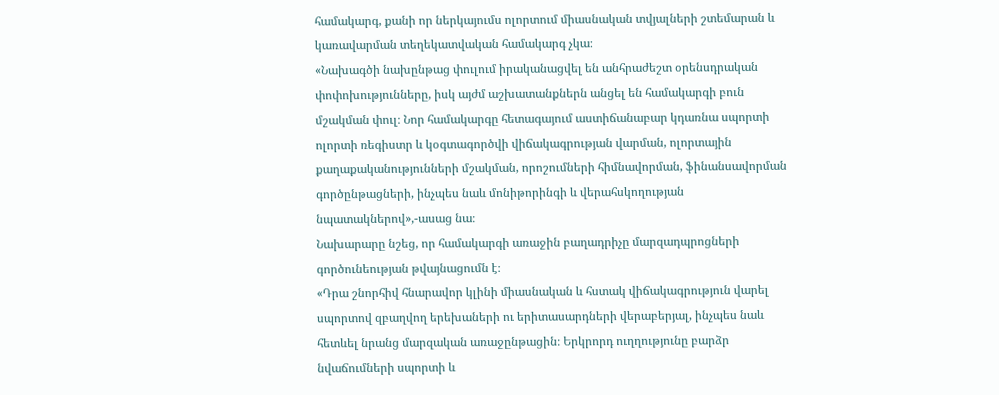համակարգ, քանի որ ներկայումս ոլորտում միասնական տվյալների շտեմարան և կառավարման տեղեկատվական համակարգ չկա։
«Նախագծի նախընթաց փուլում իրականացվել են անհրաժեշտ օրենսդրական փոփոխությունները, իսկ այժմ աշխատանքներն անցել են համակարգի բուն մշակման փուլ։ Նոր համակարգը հետագայում աստիճանաբար կդառնա սպորտի ոլորտի ռեգիստր և կօգտագործվի վիճակագրության վարման, ոլորտային քաղաքականությունների մշակման, որոշումների հիմնավորման, ֆինանսավորման գործընթացների, ինչպես նաև մոնիթորինգի և վերահսկողության նպատակներով»,-ասաց նա։
Նախարարը նշեց, որ համակարգի առաջին բաղադրիչը մարզադպրոցների գործունեության թվայնացումն է։
«Դրա շնորհիվ հնարավոր կլինի միասնական և հստակ վիճակագրություն վարել սպորտով զբաղվող երեխաների ու երիտասարդների վերաբերյալ, ինչպես նաև հետևել նրանց մարզական առաջընթացին։ Երկրորդ ուղղությունը բարձր նվաճումների սպորտի և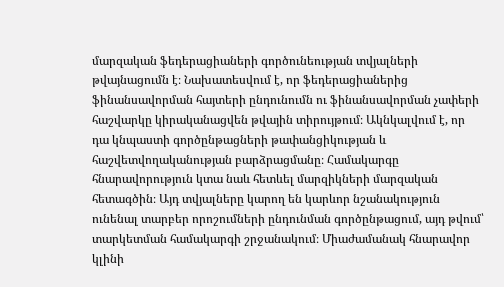մարզական ֆեդերացիաների գործունեության տվյալների թվայնացումն է։ Նախատեսվում է, որ ֆեդերացիաներից ֆինանսավորման հայտերի ընդունումն ու ֆինանսավորման չափերի հաշվարկը կիրականացվեն թվային տիրույթում։ Ակնկալվում է, որ դա կնպաստի գործընթացների թափանցիկության և հաշվետվողականության բարձրացմանը։ Համակարգը հնարավորություն կտա նաև հետևել մարզիկների մարզական հետագծին։ Այդ տվյալները կարող են կարևոր նշանակություն ունենալ տարբեր որոշումների ընդունման գործընթացում, այդ թվում՝ տարկետման համակարգի շրջանակում։ Միաժամանակ հնարավոր կլինի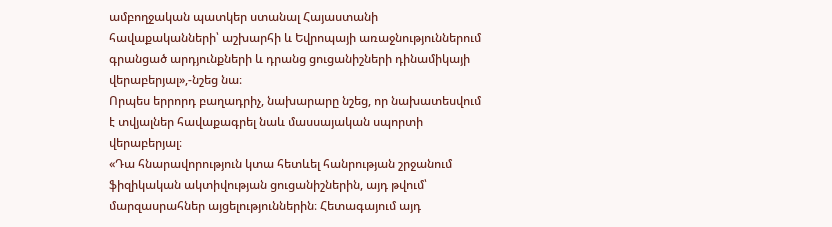ամբողջական պատկեր ստանալ Հայաստանի հավաքականների՝ աշխարհի և Եվրոպայի առաջնություններում գրանցած արդյունքների և դրանց ցուցանիշների դինամիկայի վերաբերյալ»,-նշեց նա։
Որպես երրորդ բաղադրիչ, նախարարը նշեց, որ նախատեսվում է տվյալներ հավաքագրել նաև մասսայական սպորտի վերաբերյալ։
«Դա հնարավորություն կտա հետևել հանրության շրջանում ֆիզիկական ակտիվության ցուցանիշներին, այդ թվում՝ մարզասրահներ այցելություններին։ Հետագայում այդ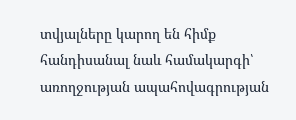տվյալները կարող են հիմք հանդիսանալ նաև համակարգի՝ առողջության ապահովագրության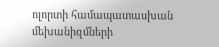ոլորտի համապատասխան մեխանիզմների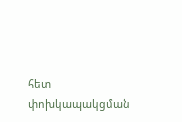հետ փոխկապակցման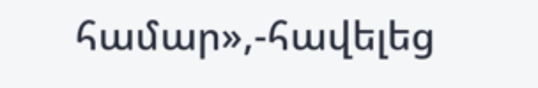համար»,-հավելեց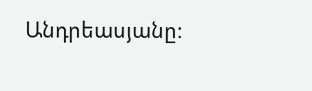Անդրեասյանը։